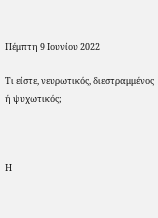Πέμπτη 9 Ιουνίου 2022

Τι είστε, νευρωτικός, διεστραμμένος ή ψυχωτικός;



Η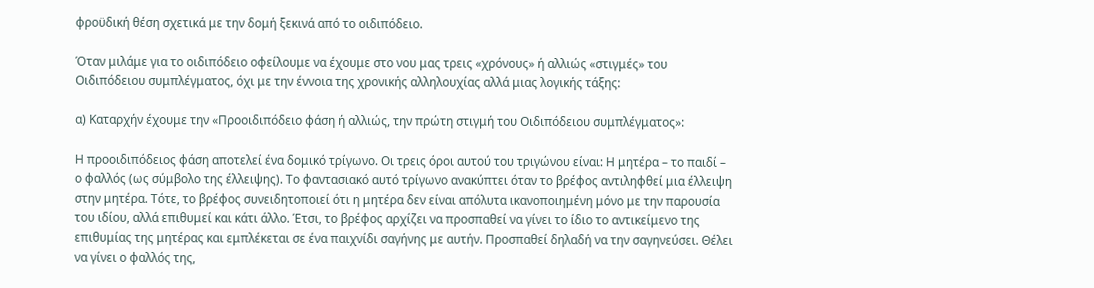φροϋδική θέση σχετικά με την δομή ξεκινά από το οιδιπόδειο.

Όταν μιλάμε για το οιδιπόδειο οφείλουμε να έχουμε στο νου μας τρεις «χρόνους» ή αλλιώς «στιγμές» του Οιδιπόδειου συμπλέγματος, όχι με την έννοια της χρονικής αλληλουχίας αλλά μιας λογικής τάξης:

α) Καταρχήν έχουμε την «Προοιδιπόδειο φάση ή αλλιώς, την πρώτη στιγμή του Οιδιπόδειου συμπλέγματος»:

Η προοιδιπόδειος φάση αποτελεί ένα δομικό τρίγωνο. Οι τρεις όροι αυτού του τριγώνου είναι: Η μητέρα – το παιδί – ο φαλλός (ως σύμβολο της έλλειψης). Το φαντασιακό αυτό τρίγωνο ανακύπτει όταν το βρέφος αντιληφθεί μια έλλειψη στην μητέρα. Τότε, το βρέφος συνειδητοποιεί ότι η μητέρα δεν είναι απόλυτα ικανοποιημένη μόνο με την παρουσία του ιδίου, αλλά επιθυμεί και κάτι άλλο. Έτσι, το βρέφος αρχίζει να προσπαθεί να γίνει το ίδιο το αντικείμενο της επιθυμίας της μητέρας και εμπλέκεται σε ένα παιχνίδι σαγήνης με αυτήν. Προσπαθεί δηλαδή να την σαγηνεύσει. Θέλει να γίνει ο φαλλός της,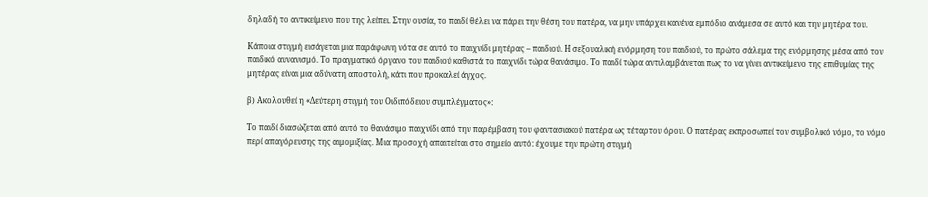δηλαδή το αντικείμενο που της λείπει. Στην ουσία, το παιδί θέλει να πάρει την θέση του πατέρα, να μην υπάρχει κανένα εμπόδιο ανάμεσα σε αυτό και την μητέρα του.

Κάποια στιγμή εισάγεται μια παράφωνη νότα σε αυτό το παιχνίδι μητέρας – παιδιού. Η σεξουαλική ενόρμηση του παιδιού, το πρώτο σάλεμα της ενόρμησης μέσα από τον παιδικό αυνανισμό. Το πραγματικό όργανο του παιδιού καθιστά το παιχνίδι τώρα θανάσιμο. Το παιδί τώρα αντιλαμβάνεται πως το να γίνει αντικείμενο της επιθυμίας της μητέρας είναι μια αδύνατη αποστολή, κάτι που προκαλεί άγχος.

β) Ακολουθεί η «Δεύτερη στιγμή του Οιδιπόδειου συμπλέγματος»:

Το παιδί διασώζεται από αυτό το θανάσιμο παιχνίδι από την παρέμβαση του φαντασιακού πατέρα ως τέταρτου όρου. Ο πατέρας εκπροσωπεί τον συμβολικό νόμο, το νόμο περί απαγόρευσης της αιμομιξίας. Μια προσοχή απαιτείται στο σημείο αυτό: έχουμε την πρώτη στιγμή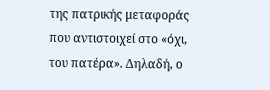της πατρικής μεταφοράς που αντιστοιχεί στο «όχι, του πατέρα». Δηλαδή, ο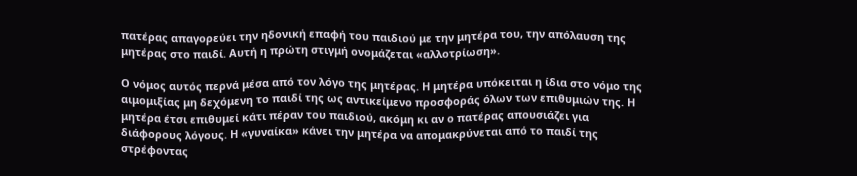πατέρας απαγορεύει την ηδονική επαφή του παιδιού με την μητέρα του, την απόλαυση της μητέρας στο παιδί. Αυτή η πρώτη στιγμή ονομάζεται «αλλοτρίωση».

Ο νόμος αυτός περνά μέσα από τον λόγο της μητέρας. Η μητέρα υπόκειται η ίδια στο νόμο της αιμομιξίας μη δεχόμενη το παιδί της ως αντικείμενο προσφοράς όλων των επιθυμιών της. Η μητέρα έτσι επιθυμεί κάτι πέραν του παιδιού, ακόμη κι αν ο πατέρας απουσιάζει για διάφορους λόγους. Η «γυναίκα» κάνει την μητέρα να απομακρύνεται από το παιδί της στρέφοντας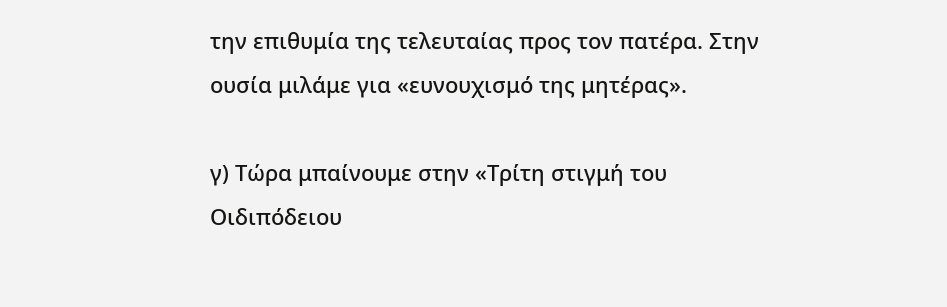την επιθυμία της τελευταίας προς τον πατέρα. Στην ουσία μιλάμε για «ευνουχισμό της μητέρας».

γ) Τώρα μπαίνουμε στην «Τρίτη στιγμή του Οιδιπόδειου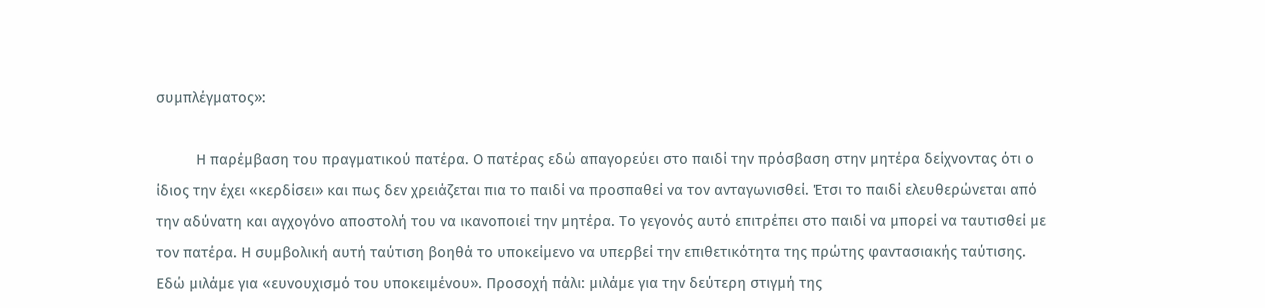συμπλέγματος»:

          Η παρέμβαση του πραγματικού πατέρα. Ο πατέρας εδώ απαγορεύει στο παιδί την πρόσβαση στην μητέρα δείχνοντας ότι ο ίδιος την έχει «κερδίσει» και πως δεν χρειάζεται πια το παιδί να προσπαθεί να τον ανταγωνισθεί. Έτσι το παιδί ελευθερώνεται από την αδύνατη και αγχογόνο αποστολή του να ικανοποιεί την μητέρα. Το γεγονός αυτό επιτρέπει στο παιδί να μπορεί να ταυτισθεί με τον πατέρα. Η συμβολική αυτή ταύτιση βοηθά το υποκείμενο να υπερβεί την επιθετικότητα της πρώτης φαντασιακής ταύτισης. Εδώ μιλάμε για «ευνουχισμό του υποκειμένου». Προσοχή πάλι: μιλάμε για την δεύτερη στιγμή της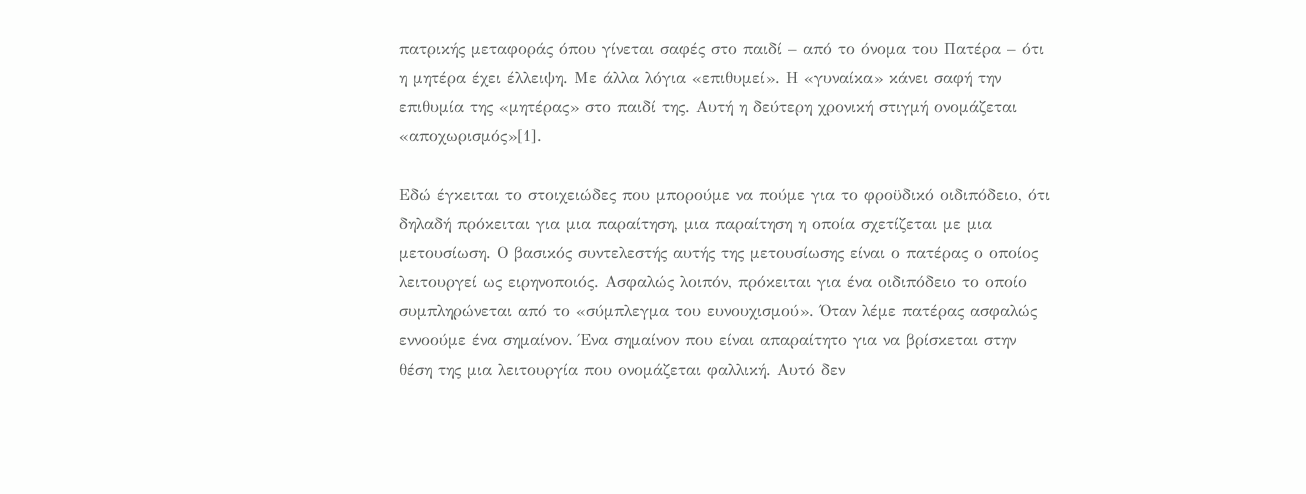πατρικής μεταφοράς όπου γίνεται σαφές στο παιδί – από το όνομα του Πατέρα – ότι η μητέρα έχει έλλειψη. Με άλλα λόγια «επιθυμεί». Η «γυναίκα» κάνει σαφή την επιθυμία της «μητέρας» στο παιδί της. Αυτή η δεύτερη χρονική στιγμή ονομάζεται «αποχωρισμός»[1].

Εδώ έγκειται το στοιχειώδες που μπορούμε να πούμε για το φροϋδικό οιδιπόδειο, ότι δηλαδή πρόκειται για μια παραίτηση, μια παραίτηση η οποία σχετίζεται με μια μετουσίωση. Ο βασικός συντελεστής αυτής της μετουσίωσης είναι ο πατέρας ο οποίος λειτουργεί ως ειρηνοποιός. Ασφαλώς λοιπόν, πρόκειται για ένα οιδιπόδειο το οποίο συμπληρώνεται από το «σύμπλεγμα του ευνουχισμού». Όταν λέμε πατέρας ασφαλώς εννοούμε ένα σημαίνον. Ένα σημαίνον που είναι απαραίτητο για να βρίσκεται στην θέση της μια λειτουργία που ονομάζεται φαλλική. Αυτό δεν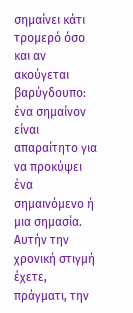σημαίνει κάτι τρομερό όσο και αν ακούγεται βαρύγδουπο: ένα σημαίνον είναι απαραίτητο για να προκύψει ένα σημαινόμενο ή μια σημασία. Αυτήν την χρονική στιγμή έχετε, πράγματι, την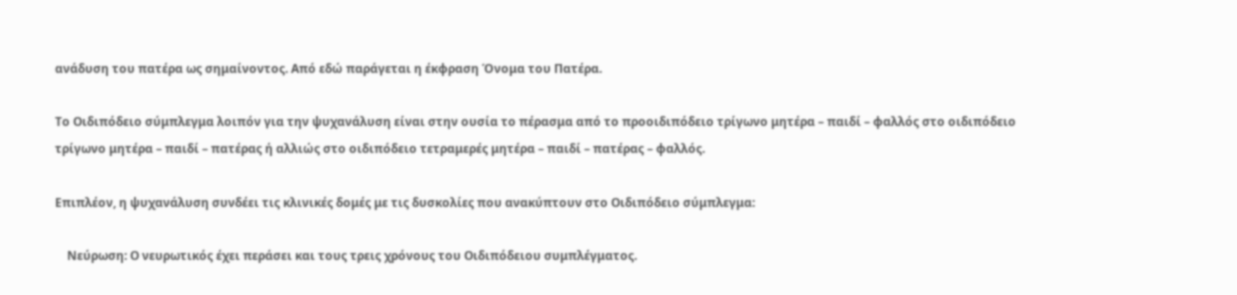ανάδυση του πατέρα ως σημαίνοντος. Από εδώ παράγεται η έκφραση Όνομα του Πατέρα.

Το Οιδιπόδειο σύμπλεγμα λοιπόν για την ψυχανάλυση είναι στην ουσία το πέρασμα από το προοιδιπόδειο τρίγωνο μητέρα – παιδί – φαλλός στο οιδιπόδειο τρίγωνο μητέρα – παιδί – πατέρας ή αλλιώς στο οιδιπόδειο τετραμερές μητέρα – παιδί – πατέρας – φαλλός.

Επιπλέον, η ψυχανάλυση συνδέει τις κλινικές δομές με τις δυσκολίες που ανακύπτουν στο Οιδιπόδειο σύμπλεγμα:

    Νεύρωση: Ο νευρωτικός έχει περάσει και τους τρεις χρόνους του Οιδιπόδειου συμπλέγματος.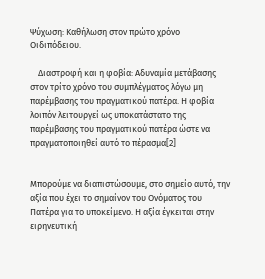Ψύχωση: Καθήλωση στον πρώτο χρόνο Οιδιπόδειου.

    Διαστροφή και η φοβία: Αδυναμία μετάβασης στον τρίτο χρόνο του συμπλέγματος λόγω μη παρέμβασης του πραγματικού πατέρα. Η φοβία λοιπόν λειτουργεί ως υποκατάστατο της παρέμβασης του πραγματικού πατέρα ώστε να πραγματοποιηθεί αυτό το πέρασμα[2]


Μπορούμε να διαπιστώσουμε, στο σημείο αυτό, την αξία που έχει το σημαίνον του Ονόματος του Πατέρα για το υποκείμενο. Η αξία έγκειται στην ειρηνευτική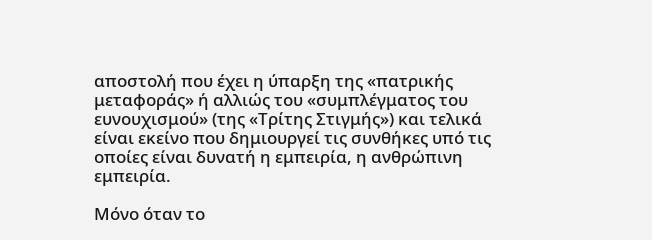αποστολή που έχει η ύπαρξη της «πατρικής μεταφοράς» ή αλλιώς του «συμπλέγματος του ευνουχισμού» (της «Τρίτης Στιγμής») και τελικά είναι εκείνο που δημιουργεί τις συνθήκες υπό τις οποίες είναι δυνατή η εμπειρία, η ανθρώπινη εμπειρία.

Μόνο όταν το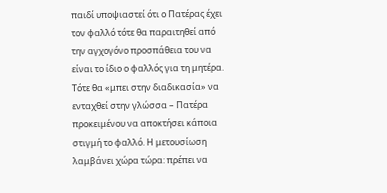παιδί υποψιαστεί ότι ο Πατέρας έχει τον φαλλό τότε θα παραιτηθεί από την αγχογόνο προσπάθεια του να είναι το ίδιο ο φαλλός για τη μητέρα. Τότε θα «μπει στην διαδικασία» να ενταχθεί στην γλώσσα – Πατέρα προκειμένου να αποκτήσει κάποια στιγμή το φαλλό. Η μετουσίωση λαμβάνει χώρα τώρα: πρέπει να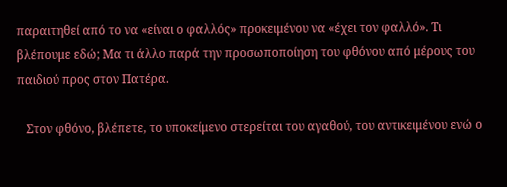παραιτηθεί από το να «είναι ο φαλλός» προκειμένου να «έχει τον φαλλό». Τι βλέπουμε εδώ; Μα τι άλλο παρά την προσωποποίηση του φθόνου από μέρους του παιδιού προς στον Πατέρα.

   Στον φθόνο, βλέπετε, το υποκείμενο στερείται του αγαθού, του αντικειμένου ενώ ο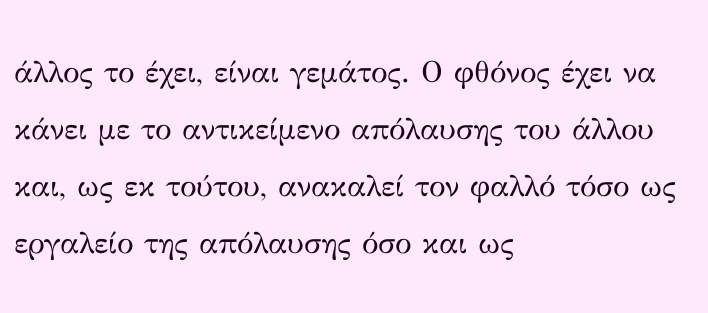άλλος το έχει, είναι γεμάτος. Ο φθόνος έχει να κάνει με το αντικείμενο απόλαυσης του άλλου και, ως εκ τούτου, ανακαλεί τον φαλλό τόσο ως εργαλείο της απόλαυσης όσο και ως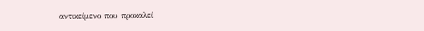αντικείμενο που προκαλεί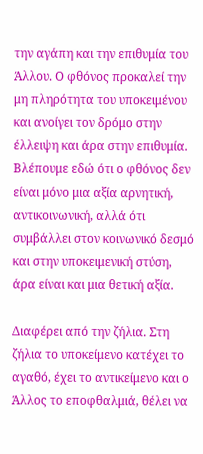την αγάπη και την επιθυμία του Άλλου. Ο φθόνος προκαλεί την μη πληρότητα του υποκειμένου και ανοίγει τον δρόμο στην έλλειψη και άρα στην επιθυμία. Βλέπουμε εδώ ότι ο φθόνος δεν είναι μόνο μια αξία αρνητική, αντικοινωνική, αλλά ότι συμβάλλει στον κοινωνικό δεσμό και στην υποκειμενική στύση, άρα είναι και μια θετική αξία.

Διαφέρει από την ζήλια. Στη ζήλια το υποκείμενο κατέχει το αγαθό, έχει το αντικείμενο και ο Άλλος το εποφθαλμιά, θέλει να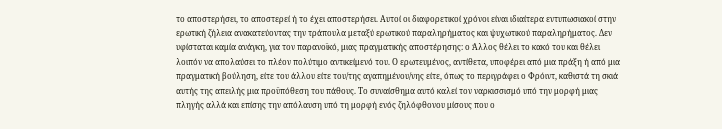το αποστερήσει, το αποστερεί ή το έχει αποστερήσει. Αυτοί οι διαφορετικοί χρόνοι είναι ιδιαίτερα εντυπωσιακοί στην ερωτική ζήλεια ανακατεύοντας την τράπουλα μεταξύ ερωτικού παραληρήματος και ψυχωτικού παραληρήματος. Δεν υφίσταται καμία ανάγκη, για τον παρανοϊκό, μιας πραγματικής αποστέρησης: ο Άλλος θέλει το κακό του και θέλει λοιπόν να απολαύσει το πλέον πολύτιμο αντικείμενό του. Ο ερωτευμένος, αντίθετα, υποφέρει από μια πράξη ή από μια πραγματική βούληση, είτε του άλλου είτε του/της αγαπημένου/νης είτε, όπως το περιγράφει ο Φρόιντ, καθιστά τη σκιά αυτής της απειλής μια προϋπόθεση του πάθους. Το συναίσθημα αυτό καλεί τον ναρκισσισμό υπό την μορφή μιας πληγής αλλά και επίσης την απόλαυση υπό τη μορφή ενός ζηλόφθονου μίσους που ο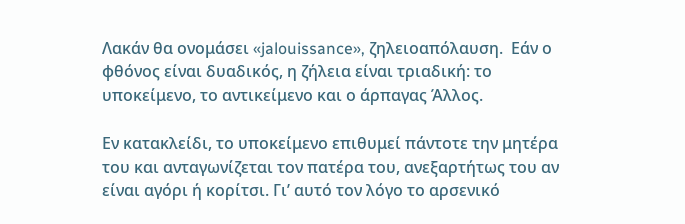Λακάν θα ονομάσει «jalouissance», ζηλειοαπόλαυση.  Εάν ο φθόνος είναι δυαδικός, η ζήλεια είναι τριαδική: το υποκείμενο, το αντικείμενο και ο άρπαγας Άλλος.

Εν κατακλείδι, το υποκείμενο επιθυμεί πάντοτε την μητέρα του και ανταγωνίζεται τον πατέρα του, ανεξαρτήτως του αν είναι αγόρι ή κορίτσι. Γι’ αυτό τον λόγο το αρσενικό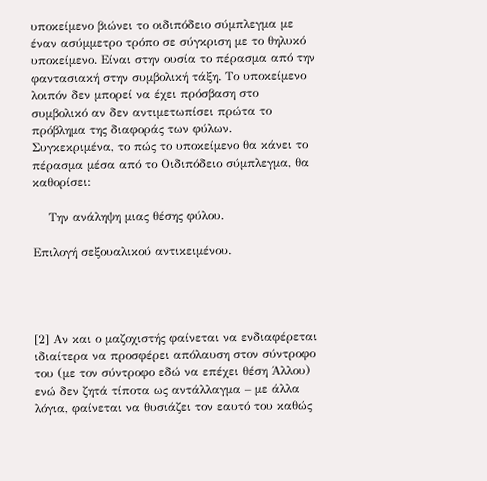υποκείμενο βιώνει το οιδιπόδειο σύμπλεγμα με έναν ασύμμετρο τρόπο σε σύγκριση με το θηλυκό υποκείμενο. Είναι στην ουσία το πέρασμα από την φαντασιακή στην συμβολική τάξη. Το υποκείμενο λοιπόν δεν μπορεί να έχει πρόσβαση στο συμβολικό αν δεν αντιμετωπίσει πρώτα το πρόβλημα της διαφοράς των φύλων. Συγκεκριμένα, το πώς το υποκείμενο θα κάνει το πέρασμα μέσα από το Οιδιπόδειο σύμπλεγμα, θα καθορίσει:

    Την ανάληψη μιας θέσης φύλου.

Επιλογή σεξουαλικού αντικειμένου.




[2] Αν και ο μαζοχιστής φαίνεται να ενδιαφέρεται ιδιαίτερα να προσφέρει απόλαυση στον σύντροφο του (με τον σύντροφο εδώ να επέχει θέση Άλλου) ενώ δεν ζητά τίποτα ως αντάλλαγμα – με άλλα λόγια, φαίνεται να θυσιάζει τον εαυτό του καθώς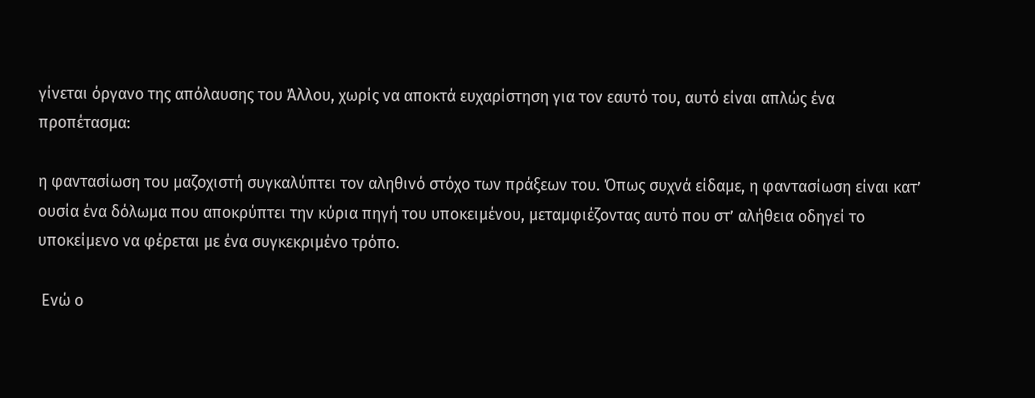γίνεται όργανο της απόλαυσης του Άλλου, χωρίς να αποκτά ευχαρίστηση για τον εαυτό του, αυτό είναι απλώς ένα προπέτασμα:

η φαντασίωση του μαζοχιστή συγκαλύπτει τον αληθινό στόχο των πράξεων του. Όπως συχνά είδαμε, η φαντασίωση είναι κατ’ ουσία ένα δόλωμα που αποκρύπτει την κύρια πηγή του υποκειμένου, μεταμφιέζοντας αυτό που στ’ αλήθεια οδηγεί το υποκείμενο να φέρεται με ένα συγκεκριμένο τρόπο.

 Ενώ ο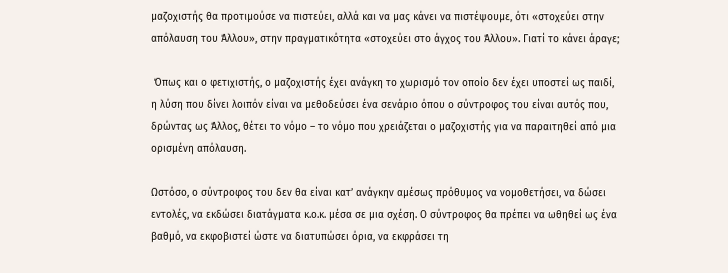μαζοχιστής θα προτιμούσε να πιστεύει, αλλά και να μας κάνει να πιστέψουμε, ότι «στοχεύει στην απόλαυση του Άλλου», στην πραγματικότητα «στοχεύει στο άγχος του Άλλου». Γιατί το κάνει άραγε;

 Όπως και ο φετιχιστής, ο μαζοχιστής έχει ανάγκη το χωρισμό τον οποίο δεν έχει υποστεί ως παιδί, η λύση που δίνει λοιπόν είναι να μεθοδεύσει ένα σενάριο όπου ο σύντροφος του είναι αυτός που, δρώντας ως Άλλος, θέτει το νόμο – το νόμο που χρειάζεται ο μαζοχιστής για να παραιτηθεί από μια ορισμένη απόλαυση.

Ωστόσο, ο σύντροφος του δεν θα είναι κατ’ ανάγκην αμέσως πρόθυμος να νομοθετήσει, να δώσει εντολές, να εκδώσει διατάγματα κ.ο.κ. μέσα σε μια σχέση. Ο σύντροφος θα πρέπει να ωθηθεί ως ένα βαθμό, να εκφοβιστεί ώστε να διατυπώσει όρια, να εκφράσει τη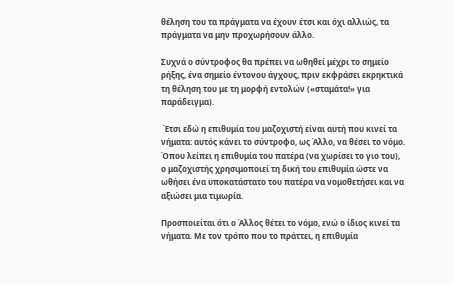θέληση του τα πράγματα να έχουν έτσι και όχι αλλιώς, τα πράγματα να μην προχωρήσουν άλλο.

Συχνά ο σύντροφος θα πρέπει να ωθηθεί μέχρι το σημείο ρήξης, ένα σημείο έντονου άγχους, πριν εκφράσει εκρηκτικά τη θέληση του με τη μορφή εντολών («σταμάτα!» για παράδειγμα).

 Έτσι εδώ η επιθυμία του μαζοχιστή είναι αυτή που κινεί τα νήματα: αυτός κάνει το σύντροφο, ως Άλλο, να θέσει το νόμο. Όπου λείπει η επιθυμία του πατέρα (να χωρίσει το γιο του), ο μαζοχιστής χρησιμοποιεί τη δική του επιθυμία ώστε να ωθήσει ένα υποκατάστατο του πατέρα να νομοθετήσει και να αξιώσει μια τιμωρία.

Προσποιείται ότι ο Άλλος θέτει το νόμο, ενώ ο ίδιος κινεί τα νήματα. Με τον τρόπο που το πράττει, η επιθυμία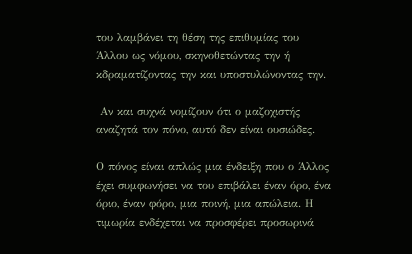του λαμβάνει τη θέση της επιθυμίας του Άλλου ως νόμου, σκηνοθετώντας την ή  κδραματίζοντας την και υποστυλώνοντας την.

 Αν και συχνά νομίζουν ότι ο μαζοχιστής αναζητά τον πόνο, αυτό δεν είναι ουσιώδες.

Ο πόνος είναι απλώς μια ένδειξη που ο Άλλος έχει συμφωνήσει να του επιβάλει έναν όρο, ένα όριο, έναν φόρο, μια ποινή, μια απώλεια. Η τιμωρία ενδέχεται να προσφέρει προσωρινά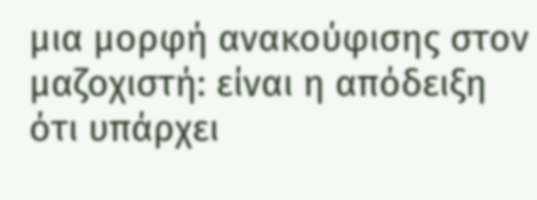μια μορφή ανακούφισης στον μαζοχιστή: είναι η απόδειξη ότι υπάρχει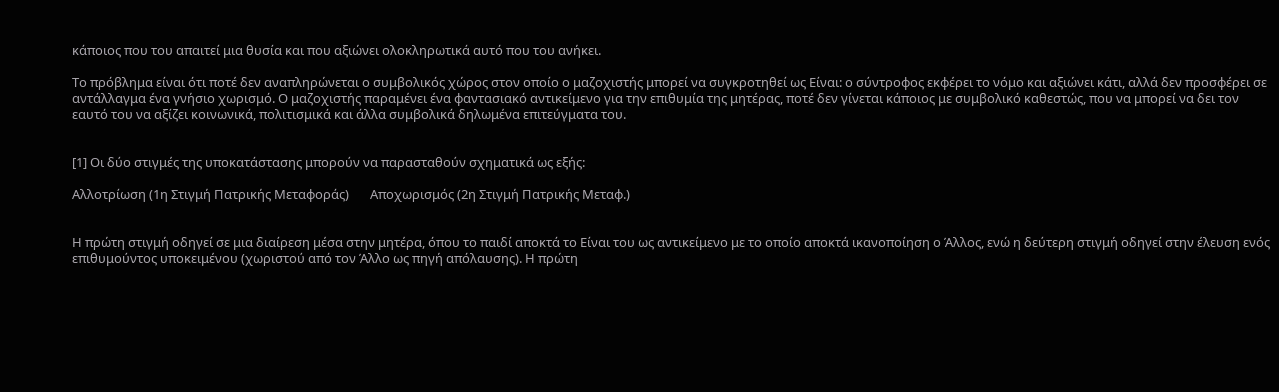κάποιος που του απαιτεί μια θυσία και που αξιώνει ολοκληρωτικά αυτό που του ανήκει.

Το πρόβλημα είναι ότι ποτέ δεν αναπληρώνεται ο συμβολικός χώρος στον οποίο ο μαζοχιστής μπορεί να συγκροτηθεί ως Είναι: ο σύντροφος εκφέρει το νόμο και αξιώνει κάτι, αλλά δεν προσφέρει σε αντάλλαγμα ένα γνήσιο χωρισμό. Ο μαζοχιστής παραμένει ένα φαντασιακό αντικείμενο για την επιθυμία της μητέρας, ποτέ δεν γίνεται κάποιος με συμβολικό καθεστώς, που να μπορεί να δει τον εαυτό του να αξίζει κοινωνικά, πολιτισμικά και άλλα συμβολικά δηλωμένα επιτεύγματα του.


[1] Οι δύο στιγμές της υποκατάστασης μπορούν να παρασταθούν σχηματικά ως εξής:

Αλλοτρίωση (1η Στιγμή Πατρικής Μεταφοράς)       Αποχωρισμός (2η Στιγμή Πατρικής Μεταφ.)


Η πρώτη στιγμή οδηγεί σε μια διαίρεση μέσα στην μητέρα, όπου το παιδί αποκτά το Είναι του ως αντικείμενο με το οποίο αποκτά ικανοποίηση ο Άλλος, ενώ η δεύτερη στιγμή οδηγεί στην έλευση ενός επιθυμούντος υποκειμένου (χωριστού από τον Άλλο ως πηγή απόλαυσης). Η πρώτη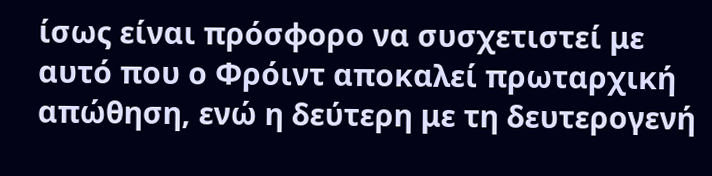ίσως είναι πρόσφορο να συσχετιστεί με αυτό που ο Φρόιντ αποκαλεί πρωταρχική απώθηση, ενώ η δεύτερη με τη δευτερογενή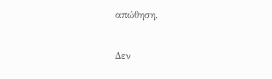απώθηση.

Δεν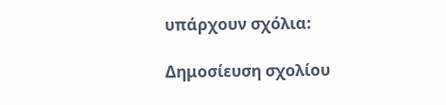υπάρχουν σχόλια:

Δημοσίευση σχολίου